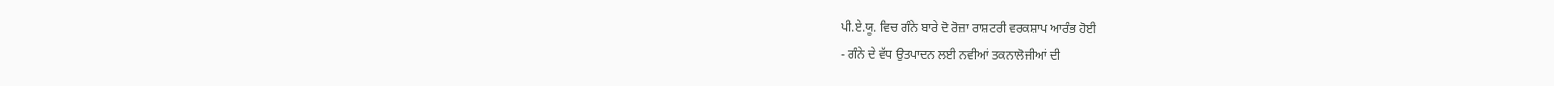ਪੀ.ਏ.ਯੂ. ਵਿਚ ਗੰਨੇ ਬਾਰੇ ਦੋ ਰੋਜ਼ਾ ਰਾਸ਼ਟਰੀ ਵਰਕਸ਼ਾਪ ਆਰੰਭ ਹੋਈ
- ਗੰਨੇ ਦੇ ਵੱਧ ਉਤਪਾਦਨ ਲਈ ਨਵੀਆਂ ਤਕਨਾਲੋਜੀਆਂ ਦੀ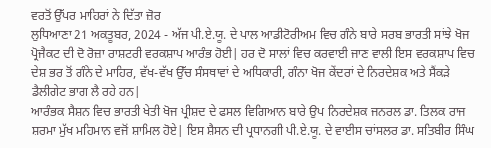ਵਰਤੋਂ ਉੱਪਰ ਮਾਹਿਰਾਂ ਨੇ ਦਿੱਤਾ ਜ਼ੋਰ
ਲੁਧਿਆਣਾ 21 ਅਕਤੂਬਰ, 2024 - ਅੱਜ ਪੀ.ਏ.ਯੂ. ਦੇ ਪਾਲ ਆਡੀਟੋਰੀਅਮ ਵਿਚ ਗੰਨੇ ਬਾਰੇ ਸਰਬ ਭਾਰਤੀ ਸਾਂਝੇ ਖੋਜ ਪ੍ਰੋਜੈਕਟ ਦੀ ਦੋ ਰੋਜ਼ਾ ਰਾਸ਼ਟਰੀ ਵਰਕਸ਼ਾਪ ਆਰੰਭ ਹੋਈ| ਹਰ ਦੋ ਸਾਲਾਂ ਵਿਚ ਕਰਵਾਈ ਜਾਣ ਵਾਲੀ ਇਸ ਵਰਕਸ਼ਾਪ ਵਿਚ ਦੇਸ਼ ਭਰ ਤੋਂ ਗੰਨੇ ਦੇ ਮਾਹਿਰ, ਵੱਖ-ਵੱਖ ਉੱਚ ਸੰਸਥਾਵਾਂ ਦੇ ਅਧਿਕਾਰੀ, ਗੰਨਾ ਖੋਜ ਕੇਂਦਰਾਂ ਦੇ ਨਿਰਦੇਸ਼ਕ ਅਤੇ ਸੈਂਕੜੇ ਡੈਲੀਗੇਟ ਭਾਗ ਲੈ ਰਹੇ ਹਨ|
ਆਰੰਭਕ ਸੈਸ਼ਨ ਵਿਚ ਭਾਰਤੀ ਖੇਤੀ ਖੋਜ ਪ੍ਰੀਸ਼ਦ ਦੇ ਫਸਲ ਵਿਗਿਆਨ ਬਾਰੇ ਉਪ ਨਿਰਦੇਸ਼ਕ ਜਨਰਲ ਡਾ. ਤਿਲਕ ਰਾਜ ਸ਼ਰਮਾ ਮੁੱਖ ਮਹਿਮਾਨ ਵਜੋਂ ਸ਼ਾਮਿਲ ਹੋਏ| ਇਸ ਸ਼ੈਸਨ ਦੀ ਪ੍ਰਧਾਨਗੀ ਪੀ.ਏ.ਯੂ. ਦੇ ਵਾਈਸ ਚਾਂਸਲਰ ਡਾ. ਸਤਿਬੀਰ ਸਿੰਘ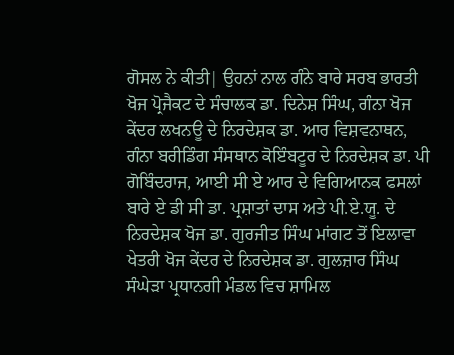ਗੋਸਲ ਨੇ ਕੀਤੀ| ਉਹਨਾਂ ਨਾਲ ਗੰਨੇ ਬਾਰੇ ਸਰਬ ਭਾਰਤੀ ਖੋਜ ਪ੍ਰੋਜੈਕਟ ਦੇ ਸੰਚਾਲਕ ਡਾ. ਦਿਨੇਸ਼ ਸਿੰਘ, ਗੰਨਾ ਖੋਜ ਕੇਂਦਰ ਲਖਨਊ ਦੇ ਨਿਰਦੇਸ਼ਕ ਡਾ. ਆਰ ਵਿਸ਼ਵਨਾਥਨ, ਗੰਨਾ ਬਰੀਡਿੰਗ ਸੰਸਥਾਨ ਕੋਇੰਬਟੂਰ ਦੇ ਨਿਰਦੇਸ਼ਕ ਡਾ. ਪੀ ਗੋਬਿੰਦਰਾਜ, ਆਈ ਸੀ ਏ ਆਰ ਦੇ ਵਿਗਿਆਨਕ ਫਸਲਾਂ ਬਾਰੇ ਏ ਡੀ ਸੀ ਡਾ. ਪ੍ਰਸ਼ਾਤਾਂ ਦਾਸ ਅਤੇ ਪੀ.ਏ.ਯੂ. ਦੇ ਨਿਰਦੇਸ਼ਕ ਖੋਜ ਡਾ. ਗੁਰਜੀਤ ਸਿੰਘ ਮਾਂਗਟ ਤੋਂ ਇਲਾਵਾ ਖੇਤਰੀ ਖੋਜ ਕੇਂਦਰ ਦੇ ਨਿਰਦੇਸ਼ਕ ਡਾ. ਗੁਲਜ਼ਾਰ ਸਿੰਘ ਸੰਘੇੜਾ ਪ੍ਰਧਾਨਗੀ ਮੰਡਲ ਵਿਚ ਸ਼ਾਮਿਲ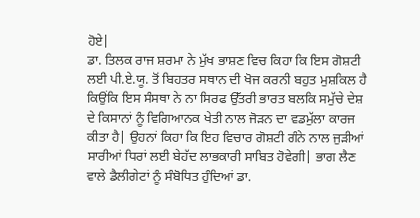ਹੋਏ|
ਡਾ. ਤਿਲਕ ਰਾਜ ਸ਼ਰਮਾ ਨੇ ਮੁੱਖ ਭਾਸ਼ਣ ਵਿਚ ਕਿਹਾ ਕਿ ਇਸ ਗੋਸ਼ਟੀ ਲਈ ਪੀ.ਏ.ਯੂ. ਤੋਂ ਬਿਹਤਰ ਸਥਾਨ ਦੀ ਖੋਜ ਕਰਨੀ ਬਹੁਤ ਮੁਸ਼ਕਿਲ ਹੈ ਕਿਉਂਕਿ ਇਸ ਸੰਸਥਾ ਨੇ ਨਾ ਸਿਰਫ ਉੱਤਰੀ ਭਾਰਤ ਬਲਕਿ ਸਮੁੱਚੇ ਦੇਸ਼ ਦੇ ਕਿਸਾਨਾਂ ਨੂੰ ਵਿਗਿਆਨਕ ਖੇਤੀ ਨਾਲ ਜੋੜਨ ਦਾ ਵਡਮੁੱਲਾ ਕਾਰਜ ਕੀਤਾ ਹੈ| ਉਹਨਾਂ ਕਿਹਾ ਕਿ ਇਹ ਵਿਚਾਰ ਗੋਸ਼ਟੀ ਗੰਨੇ ਨਾਲ ਜੁੜੀਆਂ ਸਾਰੀਆਂ ਧਿਰਾਂ ਲਈ ਬੇਹੱਦ ਲਾਭਕਾਰੀ ਸਾਬਿਤ ਹੋਵੇਗੀ| ਭਾਗ ਲੈਣ ਵਾਲੇ ਡੈਲੀਗੇਟਾਂ ਨੂੰ ਸੰਬੋਧਿਤ ਹੁੰਦਿਆਂ ਡਾ.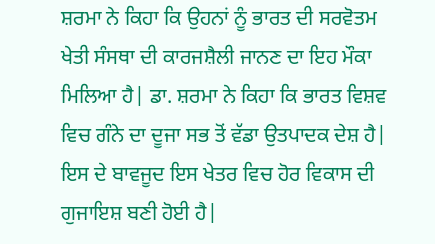ਸ਼ਰਮਾ ਨੇ ਕਿਹਾ ਕਿ ਉਹਨਾਂ ਨੂੰ ਭਾਰਤ ਦੀ ਸਰਵੋਤਮ ਖੇਤੀ ਸੰਸਥਾ ਦੀ ਕਾਰਜਸ਼ੈਲੀ ਜਾਨਣ ਦਾ ਇਹ ਮੌਕਾ ਮਿਲਿਆ ਹੈ| ਡਾ. ਸ਼ਰਮਾ ਨੇ ਕਿਹਾ ਕਿ ਭਾਰਤ ਵਿਸ਼ਵ ਵਿਚ ਗੰਨੇ ਦਾ ਦੂਜਾ ਸਭ ਤੋਂ ਵੱਡਾ ਉਤਪਾਦਕ ਦੇਸ਼ ਹੈ| ਇਸ ਦੇ ਬਾਵਜੂਦ ਇਸ ਖੇਤਰ ਵਿਚ ਹੋਰ ਵਿਕਾਸ ਦੀ ਗੁਜਾਇਸ਼ ਬਣੀ ਹੋਈ ਹੈ|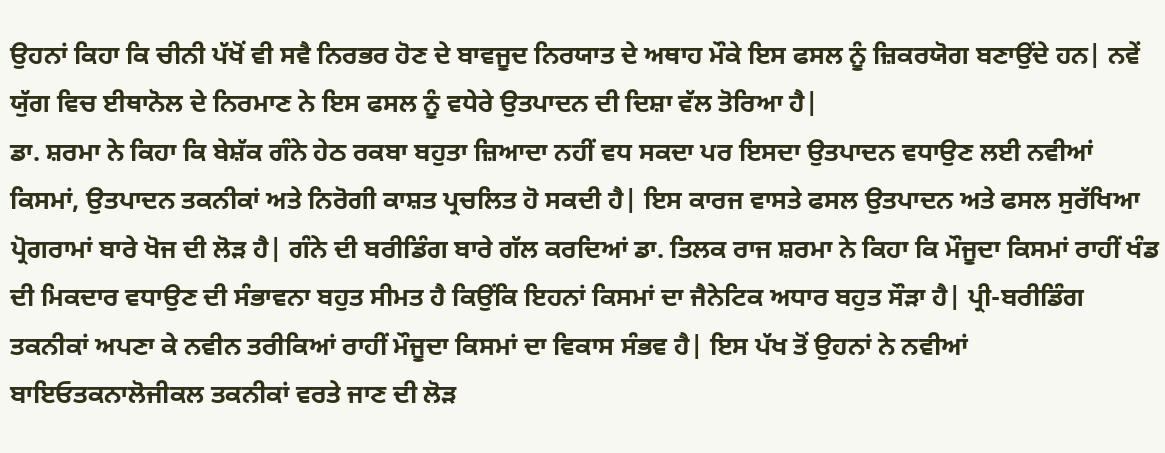ਉਹਨਾਂ ਕਿਹਾ ਕਿ ਚੀਨੀ ਪੱਖੋਂ ਵੀ ਸਵੈ ਨਿਰਭਰ ਹੋਣ ਦੇ ਬਾਵਜੂਦ ਨਿਰਯਾਤ ਦੇ ਅਥਾਹ ਮੌਕੇ ਇਸ ਫਸਲ ਨੂੰ ਜ਼ਿਕਰਯੋਗ ਬਣਾਉਂਦੇ ਹਨ| ਨਵੇਂ ਯੁੱਗ ਵਿਚ ਈਥਾਨੋਲ ਦੇ ਨਿਰਮਾਣ ਨੇ ਇਸ ਫਸਲ ਨੂੰ ਵਧੇਰੇ ਉਤਪਾਦਨ ਦੀ ਦਿਸ਼ਾ ਵੱਲ ਤੋਰਿਆ ਹੈ|
ਡਾ. ਸ਼ਰਮਾ ਨੇ ਕਿਹਾ ਕਿ ਬੇਸ਼ੱਕ ਗੰਨੇ ਹੇਠ ਰਕਬਾ ਬਹੁਤਾ ਜ਼ਿਆਦਾ ਨਹੀਂ ਵਧ ਸਕਦਾ ਪਰ ਇਸਦਾ ਉਤਪਾਦਨ ਵਧਾਉਣ ਲਈ ਨਵੀਆਂ ਕਿਸਮਾਂ, ਉਤਪਾਦਨ ਤਕਨੀਕਾਂ ਅਤੇ ਨਿਰੋਗੀ ਕਾਸ਼ਤ ਪ੍ਰਚਲਿਤ ਹੋ ਸਕਦੀ ਹੈ| ਇਸ ਕਾਰਜ ਵਾਸਤੇ ਫਸਲ ਉਤਪਾਦਨ ਅਤੇ ਫਸਲ ਸੁਰੱਖਿਆ ਪ੍ਰੋਗਰਾਮਾਂ ਬਾਰੇ ਖੋਜ ਦੀ ਲੋੜ ਹੈ| ਗੰਨੇ ਦੀ ਬਰੀਡਿੰਗ ਬਾਰੇ ਗੱਲ ਕਰਦਿਆਂ ਡਾ. ਤਿਲਕ ਰਾਜ ਸ਼ਰਮਾ ਨੇ ਕਿਹਾ ਕਿ ਮੌਜੂਦਾ ਕਿਸਮਾਂ ਰਾਹੀਂ ਖੰਡ ਦੀ ਮਿਕਦਾਰ ਵਧਾਉਣ ਦੀ ਸੰਭਾਵਨਾ ਬਹੁਤ ਸੀਮਤ ਹੈ ਕਿਉਂਕਿ ਇਹਨਾਂ ਕਿਸਮਾਂ ਦਾ ਜੈਨੇਟਿਕ ਅਧਾਰ ਬਹੁਤ ਸੌੜਾ ਹੈ| ਪ੍ਰੀ-ਬਰੀਡਿੰਗ ਤਕਨੀਕਾਂ ਅਪਣਾ ਕੇ ਨਵੀਨ ਤਰੀਕਿਆਂ ਰਾਹੀਂ ਮੌਜੂਦਾ ਕਿਸਮਾਂ ਦਾ ਵਿਕਾਸ ਸੰਭਵ ਹੈ| ਇਸ ਪੱਖ ਤੋਂ ਉਹਨਾਂ ਨੇ ਨਵੀਆਂ ਬਾਇਓਤਕਨਾਲੋਜੀਕਲ ਤਕਨੀਕਾਂ ਵਰਤੇ ਜਾਣ ਦੀ ਲੋੜ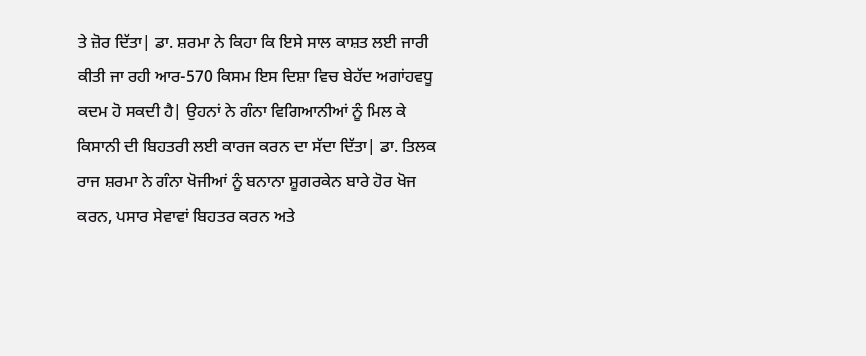ਤੇ ਜ਼ੋਰ ਦਿੱਤਾ| ਡਾ. ਸ਼ਰਮਾ ਨੇ ਕਿਹਾ ਕਿ ਇਸੇ ਸਾਲ ਕਾਸ਼ਤ ਲਈ ਜਾਰੀ ਕੀਤੀ ਜਾ ਰਹੀ ਆਰ-570 ਕਿਸਮ ਇਸ ਦਿਸ਼ਾ ਵਿਚ ਬੇਹੱਦ ਅਗਾਂਹਵਧੂ ਕਦਮ ਹੋ ਸਕਦੀ ਹੈ| ਉਹਨਾਂ ਨੇ ਗੰਨਾ ਵਿਗਿਆਨੀਆਂ ਨੂੰ ਮਿਲ ਕੇ ਕਿਸਾਨੀ ਦੀ ਬਿਹਤਰੀ ਲਈ ਕਾਰਜ ਕਰਨ ਦਾ ਸੱਦਾ ਦਿੱਤਾ| ਡਾ. ਤਿਲਕ ਰਾਜ ਸ਼ਰਮਾ ਨੇ ਗੰਨਾ ਖੋਜੀਆਂ ਨੂੰ ਬਨਾਨਾ ਸ਼ੂਗਰਕੇਨ ਬਾਰੇ ਹੋਰ ਖੋਜ ਕਰਨ, ਪਸਾਰ ਸੇਵਾਵਾਂ ਬਿਹਤਰ ਕਰਨ ਅਤੇ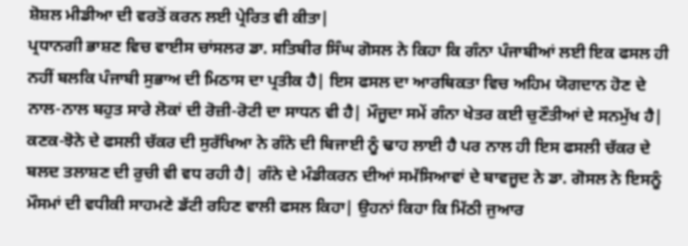ਸ਼ੋਸ਼ਲ ਮੀਡੀਆ ਦੀ ਵਰਤੋਂ ਕਰਨ ਲਈ ਪ੍ਰੇਰਿਤ ਵੀ ਕੀਤਾ|
ਪ੍ਰਧਾਨਗੀ ਭਾਸ਼ਣ ਵਿਚ ਵਾਈਸ ਚਾਂਸਲਰ ਡਾ. ਸਤਿਬੀਰ ਸਿੰਘ ਗੋਸਲ ਨੇ ਕਿਹਾ ਕਿ ਗੰਨਾ ਪੰਜਾਬੀਆਂ ਲਈ ਇਕ ਫਸਲ ਹੀ ਨਹੀਂ ਬਲਕਿ ਪੰਜਾਬੀ ਸੁਭਾਅ ਦੀ ਮਿਠਾਸ ਦਾ ਪ੍ਰਤੀਕ ਹੈ| ਇਸ ਫਸਲ ਦਾ ਆਰਥਿਕਤਾ ਵਿਚ ਅਹਿਮ ਯੋਗਦਾਨ ਹੋਣ ਦੇ ਨਾਲ-ਨਾਲ ਬਹੁਤ ਸਾਰੇ ਲੋਕਾਂ ਦੀ ਰੋਜ਼ੀ-ਰੋਟੀ ਦਾ ਸਾਧਨ ਵੀ ਹੈ| ਮੌਜੂਦਾ ਸਮੇਂ ਗੰਨਾ ਖੇਤਰ ਕਈ ਚੁਣੌਤੀਆਂ ਦੇ ਸਨਮੁੱਖ ਹੈ| ਕਣਕ-ਝੋਨੇ ਦੇ ਫਸਲੀ ਚੱਕਰ ਦੀ ਸੁਰੱਖਿਆ ਨੇ ਗੰਨੇ ਦੀ ਬਿਜਾਈ ਨੂੰ ਢਾਹ ਲਾਈ ਹੈ ਪਰ ਨਾਲ ਹੀ ਇਸ ਫਸਲੀ ਚੱਕਰ ਦੇ ਬਲਦ ਤਲਾਸ਼ਣ ਦੀ ਰੁਚੀ ਵੀ ਵਧ ਰਹੀ ਹੈ| ਗੰਨੇ ਦੇ ਮੰਡੀਕਰਨ ਦੀਆਂ ਸਮੱਸਿਆਵਾਂ ਦੇ ਬਾਵਜੂਦ ਨੇ ਡਾ. ਗੋਸਲ ਨੇ ਇਸਨੂੰ ਮੌਸਮਾਂ ਦੀ ਵਧੀਕੀ ਸਾਹਮਣੇ ਡੱਟੀ ਰਹਿਣ ਵਾਲੀ ਫਸਲ ਕਿਹਾ| ਉਹਨਾਂ ਕਿਹਾ ਕਿ ਮਿੱਠੀ ਜੁਆਰ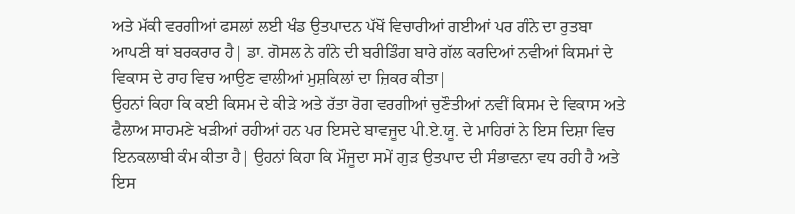ਅਤੇ ਮੱਕੀ ਵਰਗੀਆਂ ਫਸਲਾਂ ਲਈ ਖੰਡ ਉਤਪਾਦਨ ਪੱਖੋਂ ਵਿਚਾਰੀਆਂ ਗਈਆਂ ਪਰ ਗੰਨੇ ਦਾ ਰੁਤਬਾ ਆਪਣੀ ਥਾਂ ਬਰਕਰਾਰ ਹੈ| ਡਾ. ਗੋਸਲ ਨੇ ਗੰਨੇ ਦੀ ਬਰੀਡਿੰਗ ਬਾਰੇ ਗੱਲ ਕਰਦਿਆਂ ਨਵੀਆਂ ਕਿਸਮਾਂ ਦੇ ਵਿਕਾਸ ਦੇ ਰਾਹ ਵਿਚ ਆਉਣ ਵਾਲੀਆਂ ਮੁਸ਼ਕਿਲਾਂ ਦਾ ਜ਼ਿਕਰ ਕੀਤਾ|
ਉਹਨਾਂ ਕਿਹਾ ਕਿ ਕਈ ਕਿਸਮ ਦੇ ਕੀੜੇ ਅਤੇ ਰੱਤਾ ਰੋਗ ਵਰਗੀਆਂ ਚੁਣੌਤੀਆਂ ਨਵੀਂ ਕਿਸਮ ਦੇ ਵਿਕਾਸ ਅਤੇ ਫੈਲਾਅ ਸਾਹਮਣੇ ਖੜੀਆਂ ਰਹੀਆਂ ਹਨ ਪਰ ਇਸਦੇ ਬਾਵਜੂਦ ਪੀ.ਏ.ਯੂ. ਦੇ ਮਾਹਿਰਾਂ ਨੇ ਇਸ ਦਿਸ਼ਾ ਵਿਚ ਇਨਕਲਾਬੀ ਕੰਮ ਕੀਤਾ ਹੈ| ਉਹਨਾਂ ਕਿਹਾ ਕਿ ਮੌਜੂਦਾ ਸਮੇਂ ਗੁੜ ਉਤਪਾਦ ਦੀ ਸੰਭਾਵਨਾ ਵਧ ਰਹੀ ਹੈ ਅਤੇ ਇਸ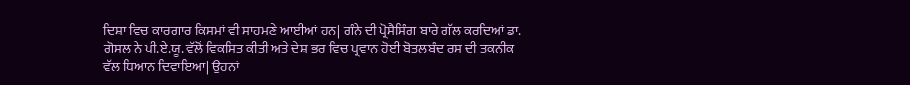ਦਿਸ਼ਾ ਵਿਚ ਕਾਰਗਾਰ ਕਿਸਮਾਂ ਵੀ ਸਾਹਮਣੇ ਆਈਆਂ ਹਨ| ਗੰਨੇ ਦੀ ਪ੍ਰੋਸੈਸਿੰਗ ਬਾਰੇ ਗੱਲ ਕਰਦਿਆਂ ਡਾ. ਗੋਸਲ ਨੇ ਪੀ.ਏ.ਯੂ. ਵੱਲੋਂ ਵਿਕਸਿਤ ਕੀਤੀ ਅਤੇ ਦੇਸ਼ ਭਰ ਵਿਚ ਪ੍ਰਵਾਨ ਹੋਈ ਬੋਤਲਬੰਦ ਰਸ ਦੀ ਤਕਨੀਕ ਵੱਲ ਧਿਆਨ ਦਿਵਾਇਆ| ਉਹਨਾਂ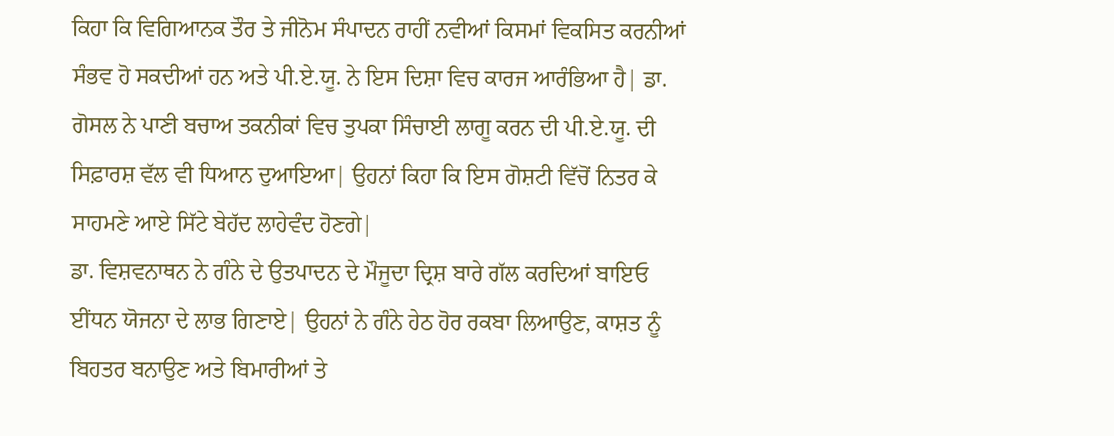ਕਿਹਾ ਕਿ ਵਿਗਿਆਨਕ ਤੌਰ ਤੇ ਜੀਨੋਮ ਸੰਪਾਦਨ ਰਾਹੀਂ ਨਵੀਆਂ ਕਿਸਮਾਂ ਵਿਕਸਿਤ ਕਰਨੀਆਂ ਸੰਭਵ ਹੋ ਸਕਦੀਆਂ ਹਨ ਅਤੇ ਪੀ.ਏ.ਯੂ. ਨੇ ਇਸ ਦਿਸ਼ਾ ਵਿਚ ਕਾਰਜ ਆਰੰਭਿਆ ਹੈ| ਡਾ. ਗੋਸਲ ਨੇ ਪਾਣੀ ਬਚਾਅ ਤਕਨੀਕਾਂ ਵਿਚ ਤੁਪਕਾ ਸਿੰਚਾਈ ਲਾਗੂ ਕਰਨ ਦੀ ਪੀ.ਏ.ਯੂ. ਦੀ ਸਿਫ਼ਾਰਸ਼ ਵੱਲ ਵੀ ਧਿਆਨ ਦੁਆਇਆ| ਉਹਨਾਂ ਕਿਹਾ ਕਿ ਇਸ ਗੋਸ਼ਟੀ ਵਿੱਚੋਂ ਨਿਤਰ ਕੇ ਸਾਹਮਣੇ ਆਏ ਸਿੱਟੇ ਬੇਹੱਦ ਲਾਹੇਵੰਦ ਹੋਣਗੇ|
ਡਾ. ਵਿਸ਼ਵਨਾਥਨ ਨੇ ਗੰਨੇ ਦੇ ਉਤਪਾਦਨ ਦੇ ਮੌਜੂਦਾ ਦ੍ਰਿਸ਼ ਬਾਰੇ ਗੱਲ ਕਰਦਿਆਂ ਬਾਇਓ ਈਂਧਨ ਯੋਜਨਾ ਦੇ ਲਾਭ ਗਿਣਾਏ| ਉਹਨਾਂ ਨੇ ਗੰਨੇ ਹੇਠ ਹੋਰ ਰਕਬਾ ਲਿਆਉਣ, ਕਾਸ਼ਤ ਨੂੰ ਬਿਹਤਰ ਬਨਾਉਣ ਅਤੇ ਬਿਮਾਰੀਆਂ ਤੇ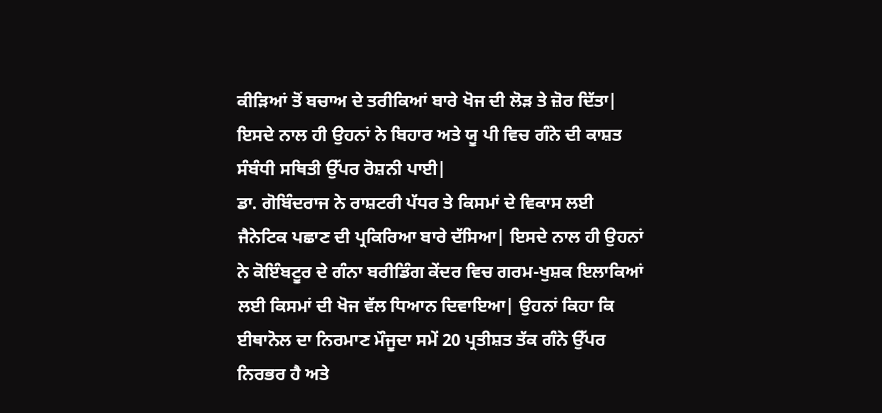ਕੀੜਿਆਂ ਤੋਂ ਬਚਾਅ ਦੇ ਤਰੀਕਿਆਂ ਬਾਰੇ ਖੋਜ ਦੀ ਲੋੜ ਤੇ ਜ਼ੋਰ ਦਿੱਤਾ| ਇਸਦੇ ਨਾਲ ਹੀ ਉਹਨਾਂ ਨੇ ਬਿਹਾਰ ਅਤੇ ਯੂ ਪੀ ਵਿਚ ਗੰਨੇ ਦੀ ਕਾਸ਼ਤ ਸੰਬੰਧੀ ਸਥਿਤੀ ਉੱਪਰ ਰੋਸ਼ਨੀ ਪਾਈ|
ਡਾ. ਗੋਬਿੰਦਰਾਜ ਨੇ ਰਾਸ਼ਟਰੀ ਪੱਧਰ ਤੇ ਕਿਸਮਾਂ ਦੇ ਵਿਕਾਸ ਲਈ ਜੈਨੇਟਿਕ ਪਛਾਣ ਦੀ ਪ੍ਰਕਿਰਿਆ ਬਾਰੇ ਦੱਸਿਆ| ਇਸਦੇ ਨਾਲ ਹੀ ਉਹਨਾਂ ਨੇ ਕੋਇੰਬਟੂਰ ਦੇ ਗੰਨਾ ਬਰੀਡਿੰਗ ਕੇਂਦਰ ਵਿਚ ਗਰਮ-ਖੁਸ਼ਕ ਇਲਾਕਿਆਂ ਲਈ ਕਿਸਮਾਂ ਦੀ ਖੋਜ ਵੱਲ ਧਿਆਨ ਦਿਵਾਇਆ| ਉਹਨਾਂ ਕਿਹਾ ਕਿ ਈਥਾਨੋਲ ਦਾ ਨਿਰਮਾਣ ਮੌਜੂਦਾ ਸਮੇਂ 20 ਪ੍ਰਤੀਸ਼ਤ ਤੱਕ ਗੰਨੇ ਉੱਪਰ ਨਿਰਭਰ ਹੈ ਅਤੇ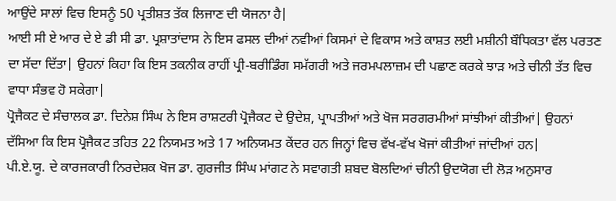ਆਉਂਦੇ ਸਾਲਾਂ ਵਿਚ ਇਸਨੂੰ 50 ਪ੍ਰਤੀਸ਼ਤ ਤੱਕ ਲਿਜਾਣ ਦੀ ਯੋਜਨਾ ਹੈ|
ਆਈ ਸੀ ਏ ਆਰ ਦੇ ਏ ਡੀ ਸੀ ਡਾ. ਪ੍ਰਸ਼ਾਤਾਂਦਾਸ ਨੇ ਇਸ ਫਸਲ ਦੀਆਂ ਨਵੀਆਂ ਕਿਸਮਾਂ ਦੇ ਵਿਕਾਸ ਅਤੇ ਕਾਸ਼ਤ ਲਈ ਮਸ਼ੀਨੀ ਬੌਧਿਕਤਾ ਵੱਲ ਪਰਤਣ ਦਾ ਸੱਦਾ ਦਿੱਤਾ| ਉਹਨਾਂ ਕਿਹਾ ਕਿ ਇਸ ਤਕਨੀਕ ਰਾਹੀਂ ਪ੍ਰੀ-ਬਰੀਡਿੰਗ ਸਮੱਗਰੀ ਅਤੇ ਜਰਮਪਲਾਜ਼ਮ ਦੀ ਪਛਾਣ ਕਰਕੇ ਝਾੜ ਅਤੇ ਚੀਨੀ ਤੱਤ ਵਿਚ ਵਾਧਾ ਸੰਭਵ ਹੋ ਸਕੇਗਾ|
ਪ੍ਰੋਜੈਕਟ ਦੇ ਸੰਚਾਲਕ ਡਾ. ਦਿਨੇਸ਼ ਸਿੰਘ ਨੇ ਇਸ ਰਾਸ਼ਟਰੀ ਪ੍ਰੋਜੈਕਟ ਦੇ ਉਦੇਸ਼, ਪ੍ਰਾਪਤੀਆਂ ਅਤੇ ਖੋਜ ਸਰਗਰਮੀਆਂ ਸਾਂਝੀਆਂ ਕੀਤੀਆਂ| ਉਹਨਾਂ ਦੱਸਿਆ ਕਿ ਇਸ ਪ੍ਰੋਜੈਕਟ ਤਹਿਤ 22 ਨਿਯਮਤ ਅਤੇ 17 ਅਨਿਯਮਤ ਕੇਂਦਰ ਹਨ ਜਿਨ੍ਹਾਂ ਵਿਚ ਵੱਖ-ਵੱਖ ਖੋਜਾਂ ਕੀਤੀਆਂ ਜਾਂਦੀਆਂ ਹਨ|
ਪੀ.ਏ.ਯੂ. ਦੇ ਕਾਰਜਕਾਰੀ ਨਿਰਦੇਸ਼ਕ ਖੋਜ ਡਾ. ਗੁਰਜੀਤ ਸਿੰਘ ਮਾਂਗਟ ਨੇ ਸਵਾਗਤੀ ਸ਼ਬਦ ਬੋਲਦਿਆਂ ਚੀਨੀ ਉਦਯੋਗ ਦੀ ਲੋੜ ਅਨੁਸਾਰ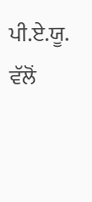ਪੀ.ਏ.ਯੂ. ਵੱਲੋਂ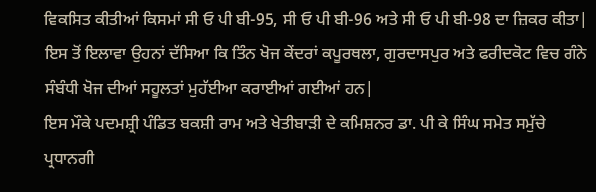ਵਿਕਸਿਤ ਕੀਤੀਆਂ ਕਿਸਮਾਂ ਸੀ ਓ ਪੀ ਬੀ-95, ਸੀ ਓ ਪੀ ਬੀ-96 ਅਤੇ ਸੀ ਓ ਪੀ ਬੀ-98 ਦਾ ਜ਼ਿਕਰ ਕੀਤਾ| ਇਸ ਤੋਂ ਇਲਾਵਾ ਉਹਨਾਂ ਦੱਸਿਆ ਕਿ ਤਿੰਨ ਖੋਜ ਕੇਂਦਰਾਂ ਕਪੂਰਥਲਾ, ਗੁਰਦਾਸਪੁਰ ਅਤੇ ਫਰੀਦਕੋਟ ਵਿਚ ਗੰਨੇ ਸੰਬੰਧੀ ਖੋਜ ਦੀਆਂ ਸਹੂਲਤਾਂ ਮੁਹੱਈਆ ਕਰਾਈਆਂ ਗਈਆਂ ਹਨ|
ਇਸ ਮੌਕੇ ਪਦਮਸ਼੍ਰੀ ਪੰਡਿਤ ਬਕਸ਼ੀ ਰਾਮ ਅਤੇ ਖੇਤੀਬਾੜੀ ਦੇ ਕਮਿਸ਼ਨਰ ਡਾ. ਪੀ ਕੇ ਸਿੰਘ ਸਮੇਤ ਸਮੁੱਚੇ ਪ੍ਰਧਾਨਗੀ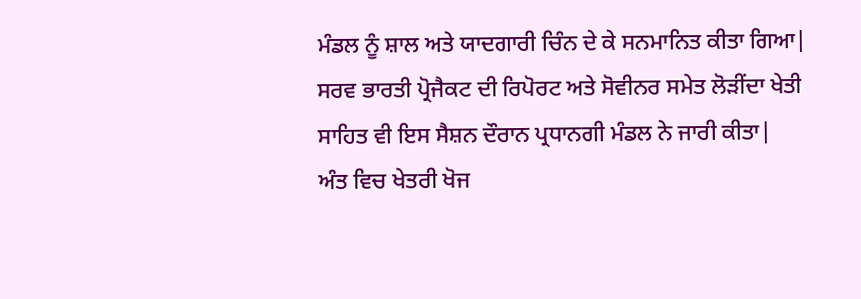ਮੰਡਲ ਨੂੰ ਸ਼ਾਲ ਅਤੇ ਯਾਦਗਾਰੀ ਚਿੰਨ ਦੇ ਕੇ ਸਨਮਾਨਿਤ ਕੀਤਾ ਗਿਆ|
ਸਰਵ ਭਾਰਤੀ ਪ੍ਰੋਜੈਕਟ ਦੀ ਰਿਪੋਰਟ ਅਤੇ ਸੋਵੀਨਰ ਸਮੇਤ ਲੋੜੀਂਦਾ ਖੇਤੀ ਸਾਹਿਤ ਵੀ ਇਸ ਸੈਸ਼ਨ ਦੌਰਾਨ ਪ੍ਰਧਾਨਗੀ ਮੰਡਲ ਨੇ ਜਾਰੀ ਕੀਤਾ|
ਅੰਤ ਵਿਚ ਖੇਤਰੀ ਖੋਜ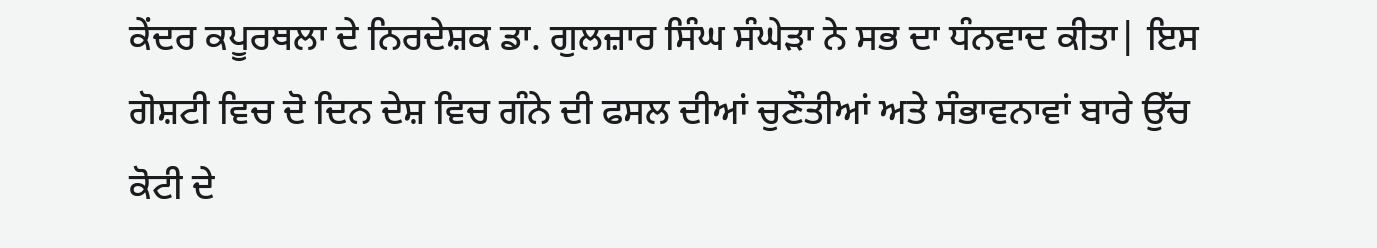ਕੇਂਦਰ ਕਪੂਰਥਲਾ ਦੇ ਨਿਰਦੇਸ਼ਕ ਡਾ. ਗੁਲਜ਼ਾਰ ਸਿੰਘ ਸੰਘੇੜਾ ਨੇ ਸਭ ਦਾ ਧੰਨਵਾਦ ਕੀਤਾ| ਇਸ ਗੋਸ਼ਟੀ ਵਿਚ ਦੋ ਦਿਨ ਦੇਸ਼ ਵਿਚ ਗੰਨੇ ਦੀ ਫਸਲ ਦੀਆਂ ਚੁਣੌਤੀਆਂ ਅਤੇ ਸੰਭਾਵਨਾਵਾਂ ਬਾਰੇ ਉੱਚ ਕੋਟੀ ਦੇ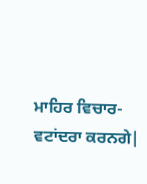ਮਾਹਿਰ ਵਿਚਾਰ-ਵਟਾਂਦਰਾ ਕਰਨਗੇ|